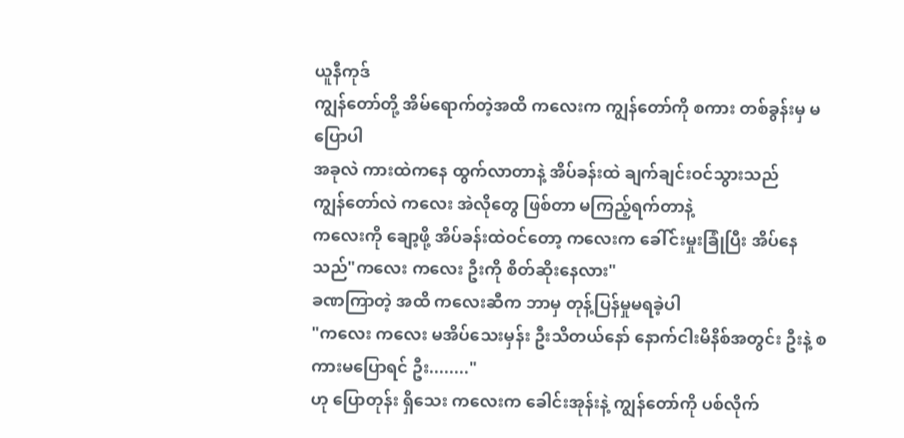ယူနီကုဒ်
ကျွန်တော်တို့ အိမ်ရောက်တဲ့အထိ ကလေးက ကျွန်တော်ကို စကား တစ်ခွန်းမှ မပြောပါ
အခုလဲ ကားထဲကနေ ထွက်လာတာနဲ့ အိပ်ခန်းထဲ ချက်ချင်းဝင်သွားသည်
ကျွန်တော်လဲ ကလေး အဲလိုတွေ ဖြစ်တာ မကြည့်ရက်တာနဲ့
ကလေးကို ချော့ဖို့ အိပ်ခန်းထဲဝင်တော့ ကလေးက ခေါ်င်းမှုးခြုံပြီး အိပ်နေသည်"ကလေး ကလေး ဦးကို စိတ်ဆိုးနေလား"
ခဏကြာတဲ့ အထိ ကလေးဆီက ဘာမှ တုန့်ပြန်မှုမရခဲ့ပါ
"ကလေး ကလေး မအိပ်သေးမှန်း ဦးသိတယ်နော် နောက်ငါးမိနိစ်အတွင်း ဦးနဲ့ စကားမပြောရင် ဦး........"
ဟု ပြောတုန်း ရှိသေး ကလေးက ခေါင်းအုန်းနဲ့ ကျွန်တော်ကို ပစ်လိုက်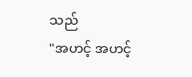သည်
"အဟင့် အဟင့်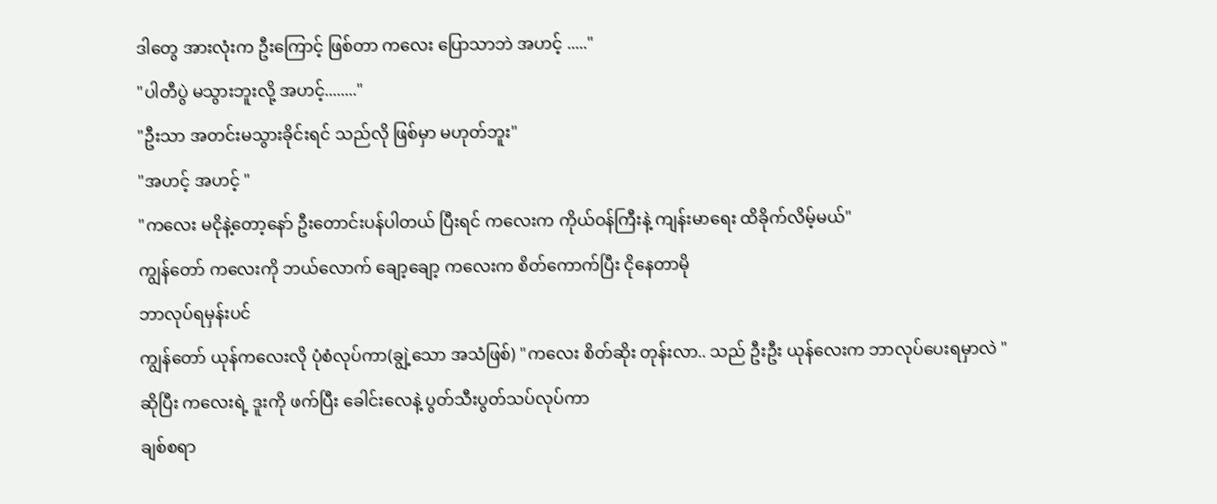ဒါတွေ အားလုံးက ဦးကြောင့် ဖြစ်တာ ကလေး ပြောသာဘဲ အဟင့် ....."
"ပါတီပွဲ မသွားဘူးလို့ အဟင့်........"
"ဦးသာ အတင်းမသွားခိုင်းရင် သည်လို ဖြစ်မှာ မဟုတ်ဘူး"
"အဟင့် အဟင့် "
"ကလေး မငိုနဲ့တော့နော် ဦးတောင်းပန်ပါတယ် ပြီးရင် ကလေးက ကိုယ်ဝန်ကြီးနဲ့ ကျန်းမာရေး ထိခိုက်လိမ့်မယ်"
ကျွန်တော် ကလေးကို ဘယ်လောက် ချော့ချော့ ကလေးက စိတ်ကောက်ပြီး ငိုနေတာမို
ဘာလုပ်ရမှန်းပင်
ကျွန်တော် ယုန်ကလေးလို ပုံစံလုပ်ကာ(ချွဲ့သော အသံဖြစ်) "ကလေး စိတ်ဆိုး တုန်းလာ.. သည် ဦးဦး ယုန်လေးက ဘာလုပ်ပေးရမှာလဲ "
ဆိုပြီး ကလေးရဲ့ ဒူးကို ဖက်ပြီး ခေါင်းလေနဲ့ ပွတ်သီးပွတ်သပ်လုပ်ကာ
ချစ်စရာ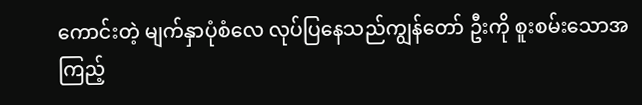ကောင်းတဲ့ မျက်နှာပုံစံလေ လုပ်ပြနေသည်ကျွန်တော် ဦးကို စူးစမ်းသောအကြည့်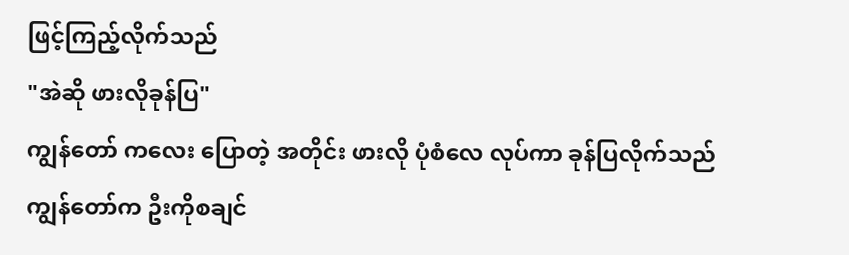ဖြင့်ကြည့်လိုက်သည်
"အဲဆို ဖားလိုခုန်ပြ"
ကျွန်တော် ကလေး ပြောတဲ့ အတိုင်း ဖားလို ပုံစံလေ လုပ်ကာ ခုန်ပြလိုက်သည်
ကျွန်တော်က ဦးကိုစချင်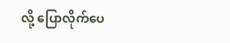လို့ ပြောလိုက်ပေ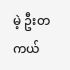မဲ့ ဦးတကယ်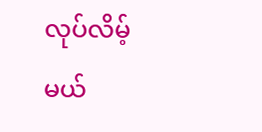လုပ်လိမ့်မယ်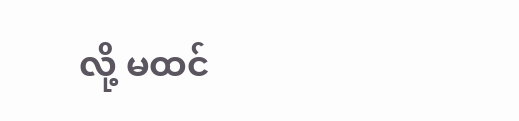လို့ မထင်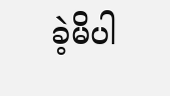ခဲ့မိပါ